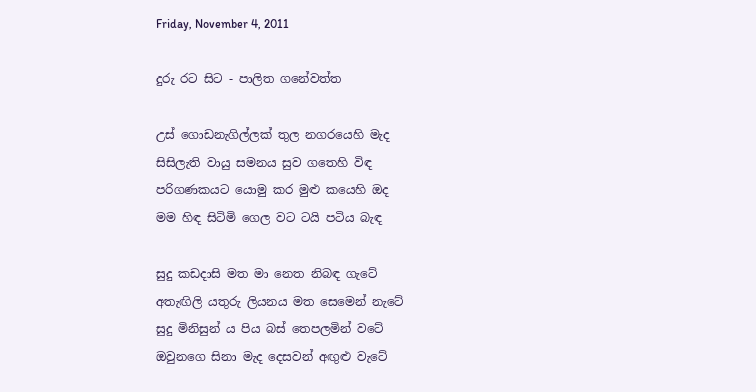Friday, November 4, 2011

දුරු රට සිට - පාලිත ගනේවත්ත

උස් ගොඩනැගිල්ලක් තුල නගරයෙහි මැද
සිසිලැති වායු සමනය සුව ගතෙහි විඳ
පරිගණකයට යොමු කර මුළු කයෙහි ඔද
මම හිඳ සිටිමි ගෙල වට ටයි පටිය බැඳ

සුදු කඩදාසි මත මා නෙත නිබඳ ගැටේ
අතැඟිලි යතුරු ලියනය මත සෙමෙන් නැටේ
සුදු මිනිසුන් ය පිය බස් තෙපලමින් වටේ
ඔවුනගෙ සිනා මැද දෙසවන් අඟුළු වැටේ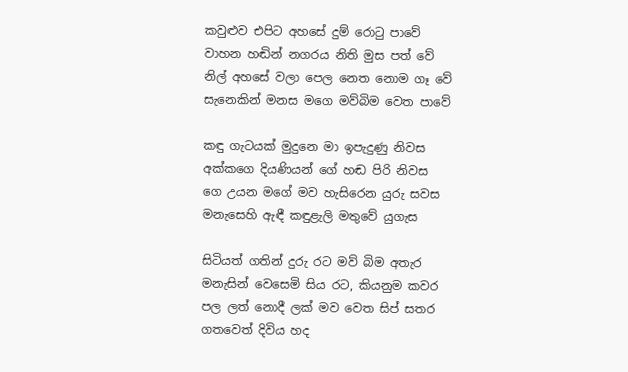කවුළුව එපිට අහසේ දුම් රොටු පාවේ
වාහන හඬින් නගරය නිති මුස පත් වේ
නිල් අහසේ වලා පෙල නෙත නොම ගෑ වේ
සැනෙකින් මනස මගෙ මව්බිම වෙත පාවේ

කඳු ගැටයක් මුදුනෙ මා ඉපැදුණු නිවස
අක්කගෙ දියණියන් ගේ හඬ පිරි නිවස
ගෙ උයන මගේ මව හැසිරෙන යුරු සවස
මනැසෙහි ඇඳී කඳුළැලි මතුවේ යුගැස

සිටියත් ගතින් දුරු රට මව් බිම අතැර
මනැසින් වෙසෙමි සිය රට, කියනුම කවර
පල ලත් නොදී ලක් මව වෙත සිප් සතර
ගතවෙත් දිවිය හද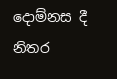දොම්නස දී නිතර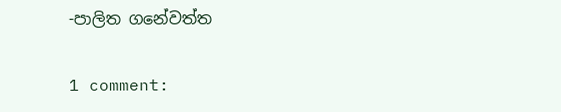-පාලිත ගනේවත්ත

1 comment: